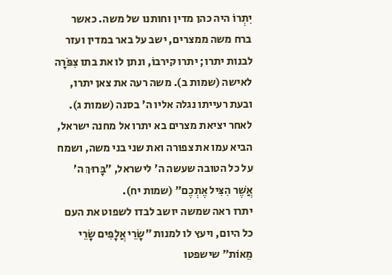יִתְרוֹ היה כהן מדין וחותנו של משה. כאשר ברח משה ממצרים, ישב על באר במדין ועזר לבנות יתרו; יתרו קירבוֹ, ונתן לו את בתו צִפֹּרָה לאישה (שמות ב). משה רעה את צאן יתרו, ובעת רעייתו נגלה אליו ה' בסנה (שמות ג).
לאחר יציאת מצרים בא יתרו אל מחנה ישראל, הביא עמו את צפורה ואת שני בני משה, ושמח על כל הטובה שעשה ה' לישראל, ״בָּרוּךְ ה' אֲשֶׁר הִצִּיל אֶתְכֶם״ (שמות יח).
יתרו ראה שמשה יושב לבדו לשפוט את העם כל היום, ויעץ לו למנות ״שָׂרֵי אֲלָפִים שָׂרֵי מֵאוֹת״ שישפטו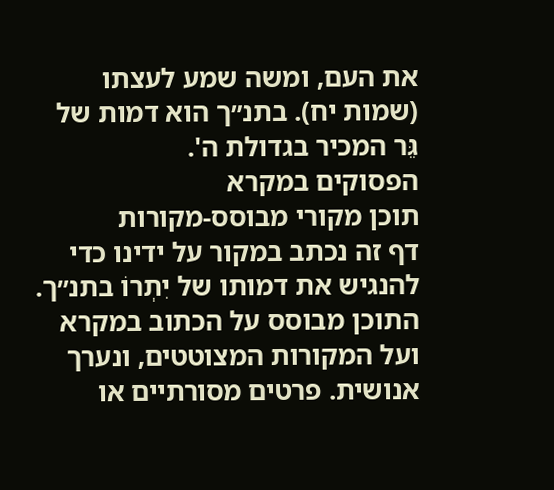את העם, ומשה שמע לעצתו (שמות יח). בתנ״ך הוא דמות של גֵּר המכיר בגדולת ה'.
הפסוקים במקרא
תוכן מקורי מבוסס-מקורות
דף זה נכתב במקור על ידינו כדי להנגיש את דמותו של יִתְרוֹ בתנ״ך. התוכן מבוסס על הכתוב במקרא ועל המקורות המצוטטים, ונערך אנושית. פרטים מסורתיים או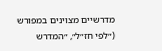מדרשיים מצוינים במפורש (״לפי חז״ל״, ״המדרש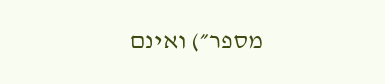מספר״) ואינם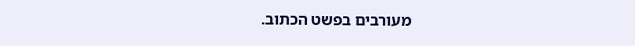מעורבים בפשט הכתוב.